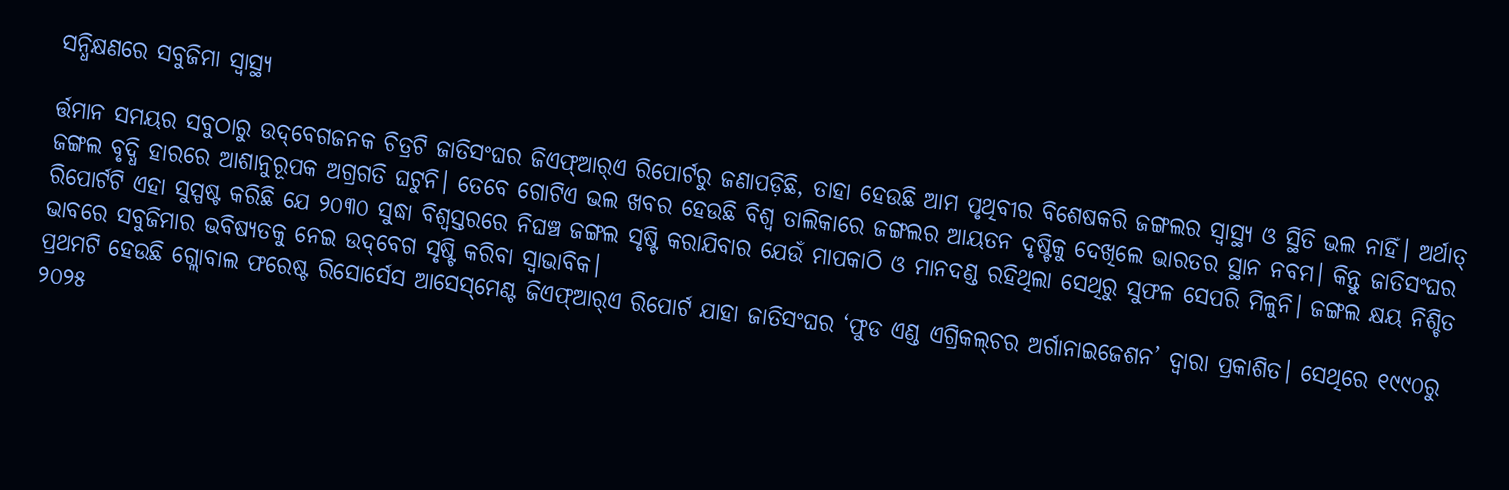ସନ୍ଧିକ୍ଷଣରେ ସବୁଜିମା ସ୍ବାସ୍ଥ୍ୟ

ର୍ତ୍ତମାନ ସମୟର ସବୁଠାରୁ ଉଦ୍‌ବେଗଜନକ ଚିତ୍ରଟି ଜାତିସଂଘର ଜିଏଫ୍‌ଆର୍‌ଏ ରିପୋର୍ଟରୁ ଜଣାପଡ଼ିଛି, ତାହା ହେଉଛି ଆମ ପୃଥିବୀର ବିଶେଷକରି ଜଙ୍ଗଲର ସ୍ବାସ୍ଥ୍ୟ ଓ ସ୍ଥିତି ଭଲ ନାହିଁ। ଅର୍ଥାତ୍‌ ଜଙ୍ଗଲ ବୃଦ୍ଧି ହାରରେ ଆଶାନୁରୂପକ ଅଗ୍ରଗତି ଘଟୁନି। ତେବେ ଗୋଟିଏ ଭଲ ଖବର ହେଉଛି ବିଶ୍ୱ ତାଲିକାରେ ଜଙ୍ଗଲର ଆୟତନ ଦୃଷ୍ଟିକୁ ଦେଖିଲେ ଭାରତର ସ୍ଥାନ ନବମ। କିନ୍ତୁ ଜାତିସଂଘର ରିପୋର୍ଟଟି ଏହା ସୁସ୍ପଷ୍ଟ କରିଛି ଯେ ୨୦୩୦ ସୁଦ୍ଧା ବିଶ୍ୱସ୍ତରରେ ନିଘଞ୍ଚ ଜଙ୍ଗଲ ସୃଷ୍ଟି କରାଯିବାର ଯେଉଁ ମାପକାଠି ଓ ମାନଦଣ୍ଡ ରହିଥିଲା ସେଥିରୁ ସୁଫଳ ସେପରି ମିଳୁନି। ଜଙ୍ଗଲ କ୍ଷୟ ନିଶ୍ଚିତ ଭାବରେ ସବୁଜିମାର ଭବିଷ୍ୟତକୁ ନେଇ ଉଦ୍‌ବେଗ ସୃଷ୍ଟି କରିବା ସ୍ବାଭାବିକ।
ପ୍ରଥମଟି ହେଉଛି ଗ୍ଲୋବାଲ ଫରେଷ୍ଟ ରିସୋର୍ସେସ ଆସେସ୍‌ମେଣ୍ଟ ଜିଏଫ୍‌ଆର୍‌ଏ ରିପୋର୍ଟ ଯାହା ଜାତିସଂଘର ‘ଫୁଡ ଏଣ୍ଡ ଏଗ୍ରିକଲ୍‌ଚର ଅର୍ଗାନାଇଜେଶନ’ ଦ୍ୱାରା ପ୍ରକାଶିତ। ସେଥିରେ ୧୯୯୦ରୁ ୨୦୨୫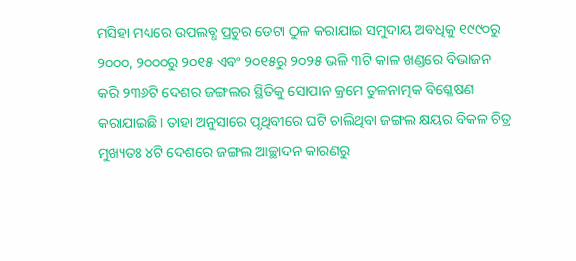ମସିହା ମଧ୍ୟରେ ଉପଲବ୍ଧ ପ୍ରଚୁର ଡେଟା ଠୁଳ କରାଯାଇ ସମୁଦାୟ ଅବଧିକୁ ୧୯୯୦ରୁ ୨୦୦୦, ୨୦୦୦ରୁ ୨୦୧୫ ଏବଂ ୨୦୧୫ରୁ ୨୦୨୫ ଭଳି ୩ଟି କାଳ ଖଣ୍ଡରେ ବିଭାଜନ କରି ୨୩୬ଟି ଦେଶର ଜଙ୍ଗଲର ସ୍ଥିତିକୁ ସୋପାନ କ୍ରମେ ତୁଳନାତ୍ମକ ବିଶ୍ଳେଷଣ କରାଯାଇଛି। ତାହା ଅନୁସାରେ ପୃଥିବୀରେ ଘଟି ଚାଲିଥିବା ଜଙ୍ଗଲ କ୍ଷୟର ବିକଳ ଚିତ୍ର ମୁଖ୍ୟତଃ ୪ଟି ଦେଶରେ ଜଙ୍ଗଲ ଆଚ୍ଛାଦନ କାରଣରୁ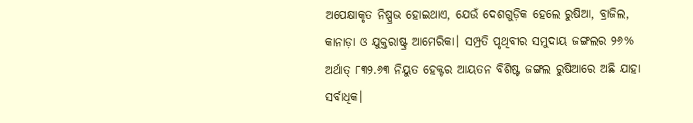ଅପେକ୍ଷାକୃତ ନିଷ୍ପ୍ରଭ ହୋଇଥାଏ, ଯେଉଁ ଦେଶଗୁଡ଼ିକ ହେଲେ ରୁଷିଆ, ବ୍ରାଜିଲ, କାନାଡ଼ା ଓ ଯୁକ୍ତରାଷ୍ଟ୍ର ଆମେରିକା। ସମ୍ପ୍ରତି ପୃଥିବୀର ସମୁଦାୟ ଜଙ୍ଗଲର ୨୬% ଅର୍ଥାତ୍‌ ୮୩୨.୬୩ ନିୟୁତ ହେକ୍ଟର ଆୟତନ ବିଶିଷ୍ଟ ଜଙ୍ଗଲ ରୁଷିଆରେ ଅଛି ଯାହା ସର୍ବାଧିକ।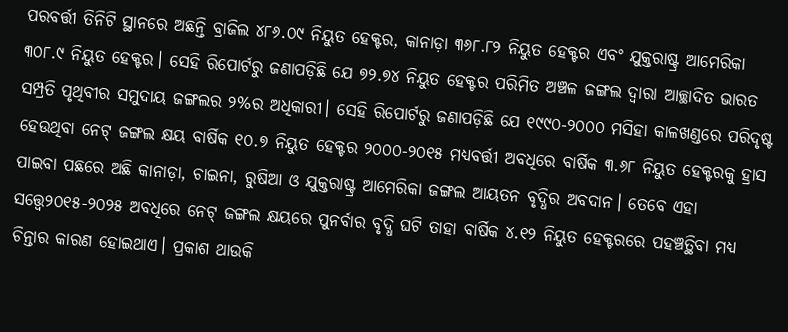ପରବର୍ତ୍ତୀ ତିନିଟି ସ୍ଥାନରେ ଅଛନ୍ତି ବ୍ରାଜିଲ ୪୮୬.୦୯ ନିୟୁତ ହେକ୍ଟର, କାନାଡ଼ା ୩୬୮.୮୨ ନିୟୁତ ହେକ୍ଟର ଏବଂ ଯୁକ୍ତରାଷ୍ଟ୍ର ଆମେରିକା ୩୦୮.୯ ନିୟୁତ ହେକ୍ଟର। ସେହି ରିପୋର୍ଟରୁ ଜଣାପଡ଼ିଛି ଯେ ୭୨.୭୪ ନିୟୁତ ହେକ୍ଟର ପରିମିତ ଅଞ୍ଚଳ ଜଙ୍ଗଲ ଦ୍ୱାରା ଆଚ୍ଛାଦିତ ଭାରତ ସମ୍ପ୍ରତି ପୃଥିବୀର ସମୁଦାୟ ଜଙ୍ଗଲର ୨%ର ଅଧିକାରୀ। ସେହି ରିପୋର୍ଟରୁ ଜଣାପଡ଼ିଛି ଯେ ୧୯୯୦-୨୦୦୦ ମସିହା କାଳଖଣ୍ଡରେ ପରିଦୃଷ୍ଟ ହେଉଥିବା ନେଟ୍‌ ଜଙ୍ଗଲ କ୍ଷୟ ବାର୍ଷିକ ୧୦.୭ ନିୟୁତ ହେକ୍ଟର ୨୦୦୦-୨୦୧୫ ମଧ୍ୟବର୍ତ୍ତୀ ଅବଧିରେ ବାର୍ଷିକ ୩.୬୮ ନିୟୁତ ହେକ୍ଟରକୁ ହ୍ରାସ ପାଇବା ପଛରେ ଅଛି କାନାଡ଼ା, ଚାଇନା, ରୁଷିଆ ଓ ଯୁକ୍ତରାଷ୍ଟ୍ର ଆମେରିକା ଜଙ୍ଗଲ ଆୟତନ ବୃଦ୍ଧିର ଅବଦାନ। ତେବେ ଏହା ସତ୍ତ୍ୱେ୨୦୧୫-୨୦୨୫ ଅବଧିରେ ନେଟ୍‌ ଜଙ୍ଗଲ କ୍ଷୟରେ ପୁନର୍ବାର ବୃଦ୍ଧି ଘଟି ତାହା ବାର୍ଷିକ ୪.୧୨ ନିୟୁତ ହେକ୍ଟରରେ ପହଞ୍ଚତ୍ଥିବା ମଧ୍ୟ ଚିନ୍ତାର କାରଣ ହୋଇଥାଏ। ପ୍ରକାଶ ଥାଉକି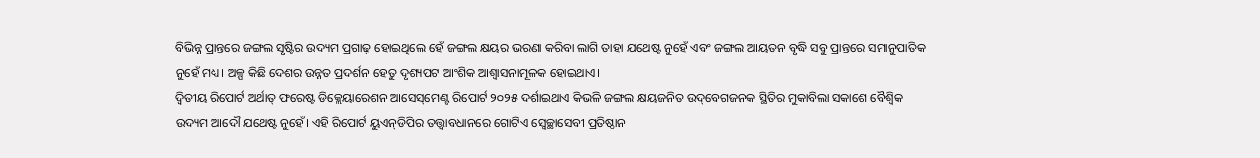ବିଭିନ୍ନ ପ୍ରାନ୍ତରେ ଜଙ୍ଗଲ ସୃଷ୍ଟିର ଉଦ୍ୟମ ପ୍ରଗାଢ଼ ହୋଇଥିଲେ ହେଁ ଜଙ୍ଗଲ କ୍ଷୟର ଭରଣା କରିବା ଲାଗି ତାହା ଯଥେଷ୍ଟ ନୁହେଁ ଏବଂ ଜଙ୍ଗଲ ଆୟତନ ବୃଦ୍ଧି ସବୁ ପ୍ରାନ୍ତରେ ସମାନୁପାତିକ ନୁହେଁ ମଧ୍ୟ। ଅଳ୍ପ କିଛି ଦେଶର ଉନ୍ନତ ପ୍ରଦର୍ଶନ ହେତୁ ଦୃଶ୍ୟପଟ ଆଂଶିକ ଆଶ୍ୱାସନାମୂଳକ ହୋଇଥାଏ।
ଦ୍ୱିତୀୟ ରିପୋର୍ଟ ଅର୍ଥାତ୍‌ ଫରେଷ୍ଟ ଡିକ୍ଲେୟାରେଶନ ଆସେସ୍‌ମେଣ୍ଟ ରିପୋର୍ଟ ୨୦୨୫ ଦର୍ଶାଇଥାଏ କିଭଳି ଜଙ୍ଗଲ କ୍ଷୟଜନିତ ଉଦ୍‌ବେଗଜନକ ସ୍ଥିତିର ମୁକାବିଲା ସକାଶେ ବୈଶ୍ୱିକ ଉଦ୍ୟମ ଆଦୌ ଯଥେଷ୍ଟ ନୁହେଁ। ଏହି ରିପୋର୍ଟ ୟୁଏନ୍‌ଡିପିର ତତ୍ତ୍ୱାବଧାନରେ ଗୋଟିଏ ସ୍ବେଚ୍ଛାସେବୀ ପ୍ରତିଷ୍ଠାନ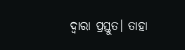ଦ୍ୱାରା ପ୍ରସ୍ତୁତ। ତାହା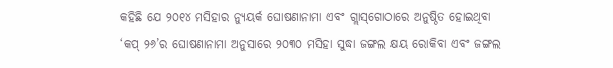କହିଛି ଯେ ୨୦୧୪ ମସିହାର ନ୍ୟୁୟର୍କ ଘୋଷଣାନାମା ଏବଂ ଗ୍ଲାସ୍‌ଗୋଠାରେ ଅନୁଷ୍ଠିତ ହୋଇଥିବା ‘କପ୍‌ ୨୬’ର ଘୋଷଣାନାମା ଅନୁସାରେ ୨୦୩୦ ମସିହା ସୁଦ୍ଧା ଜଙ୍ଗଲ କ୍ଷୟ ରୋକିବା ଏବଂ ଜଙ୍ଗଲ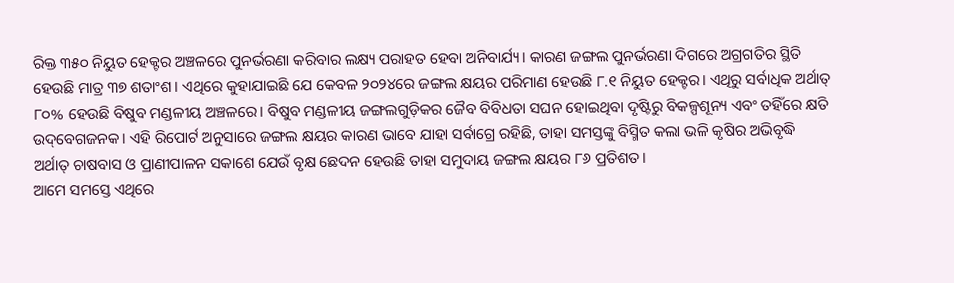ରିକ୍ତ ୩୫୦ ନିୟୁତ ହେକ୍ଟର ଅଞ୍ଚଳରେ ପୁନର୍ଭରଣା କରିବାର ଲକ୍ଷ୍ୟ ପରାହତ ହେବା ଅନିବାର୍ଯ୍ୟ। କାରଣ ଜଙ୍ଗଲ ପୁନର୍ଭରଣା ଦିଗରେ ଅଗ୍ରଗତିର ସ୍ଥିତି ହେଉଛି ମାତ୍ର ୩୭ ଶତାଂଶ। ଏଥିରେ କୁହାଯାଇଛି ଯେ କେବଳ ୨୦୨୪ରେ ଜଙ୍ଗଲ କ୍ଷୟର ପରିମାଣ ହେଉଛି ୮.୧ ନିୟୁତ ହେକ୍ଟର। ଏଥିରୁ ସର୍ବାଧିକ ଅର୍ଥାତ୍‌ ୮୦% ହେଉଛି ବିଷୁବ ମଣ୍ଡଳୀୟ ଅଞ୍ଚଳରେ। ବିଷୁବ ମଣ୍ଡଳୀୟ ଜଙ୍ଗଲଗୁଡ଼ିକର ଜୈବ ବିବିଧତା ସଘନ ହୋଇଥିବା ଦୃଷ୍ଟିରୁ ବିକଳ୍ପଶୂନ୍ୟ ଏବଂ ତହିଁରେ କ୍ଷତି ଉଦ୍‌ବେଗଜନକ। ଏହି ରିପୋର୍ଟ ଅନୁସାରେ ଜଙ୍ଗଲ କ୍ଷୟର କାରଣ ଭାବେ ଯାହା ସର୍ବାଗ୍ରେ ରହିଛି, ତାହା ସମସ୍ତଙ୍କୁ ବିସ୍ମିତ କଲା ଭଳି କୃଷିର ଅଭିବୃଦ୍ଧି ଅର୍ଥାତ୍‌ ଚାଷବାସ ଓ ପ୍ରାଣୀପାଳନ ସକାଶେ ଯେଉଁ ବୃକ୍ଷ ଛେଦନ ହେଉଛି ତାହା ସମୁଦାୟ ଜଙ୍ଗଲ କ୍ଷୟର ୮୬ ପ୍ରତିଶତ।
ଆମେ ସମସ୍ତେ ଏଥିରେ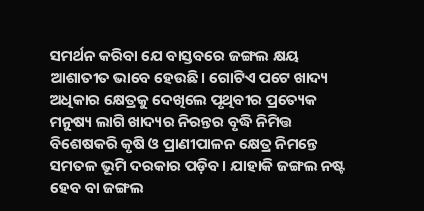ସମର୍ଥନ କରିବା ଯେ ବାସ୍ତବରେ ଜଙ୍ଗଲ କ୍ଷୟ ଆଶାତୀତ ଭାବେ ହେଉଛି। ଗୋଟିଏ ପଟେ ଖାଦ୍ୟ ଅଧିକାର କ୍ଷେତ୍ରକୁ ଦେଖିଲେ ପୃଥିବୀର ପ୍ରତ୍ୟେକ ମନୁଷ୍ୟ ଲାଗି ଖାଦ୍ୟର ନିରନ୍ତର ବୃଦ୍ଧି ନିମିତ୍ତ ବିଶେଷକରି କୃଷି ଓ ପ୍ରାଣୀପାଳନ କ୍ଷେତ୍ର ନିମନ୍ତେ ସମତଳ ଭୂମି ଦରକାର ପଡ଼ିବ। ଯାହାକି ଜଙ୍ଗଲ ନଷ୍ଟ ହେବ ବା ଜଙ୍ଗଲ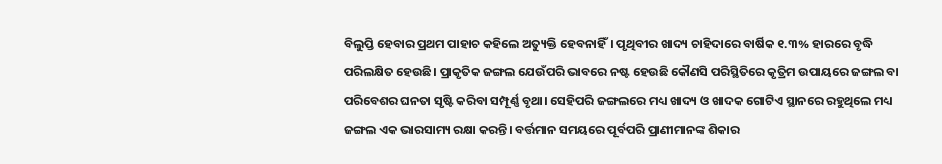ବିଲୁପ୍ତି ହେବାର ପ୍ରଥମ ପାହାଚ କହିଲେ ଅତ୍ୟୁକ୍ତି ହେବନାହିଁ। ପୃଥିବୀର ଖାଦ୍ୟ ଚାହିଦାରେ ବାର୍ଷିକ ୧.୩% ହାରରେ ବୃଦ୍ଧି ପରିଲକ୍ଷିତ ହେଉଛି। ପ୍ରାକୃତିକ ଜଙ୍ଗଲ ଯେଉଁପରି ଭାବରେ ନଷ୍ଟ ହେଉଛି କୌଣସି ପରିସ୍ଥିତିରେ କୃତ୍ରିମ ଉପାୟରେ ଜଙ୍ଗଲ ବା ପରିବେଶର ଘନତା ସୃଷ୍ଟି କରିବା ସମ୍ପୂର୍ଣ୍ଣ ବୃଥା। ସେହିପରି ଜଙ୍ଗଲରେ ମଧ୍ୟ ଖାଦ୍ୟ ଓ ଖାଦକ ଗୋଟିଏ ସ୍ଥାନରେ ରହୁଥିଲେ ମଧ୍ୟ ଜଙ୍ଗଲ ଏକ ଭାରସାମ୍ୟ ରକ୍ଷା କରନ୍ତି। ବର୍ତ୍ତମାନ ସମୟରେ ପୂର୍ବପରି ପ୍ରାଣୀମାନଙ୍କ ଶିକାର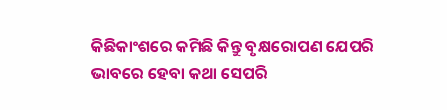କିଛିକାଂଶରେ କମିଛି କିନ୍ତୁ ବୃକ୍ଷରୋପଣ ଯେପରି ଭାବରେ ହେବା କଥା ସେପରି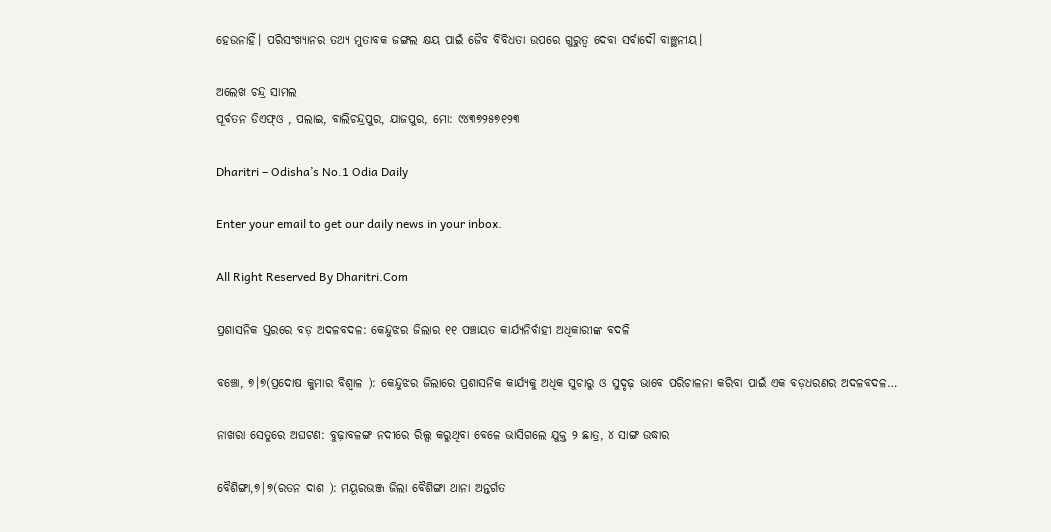ହେଉନାହିଁ। ପରିସଂଖ୍ୟାନର ତଥ୍ୟ ମୁତାବକ ଜଙ୍ଗଲ କ୍ଷୟ ପାଇଁ ଜୈବ ବିବିଧତା ଉପରେ ଗୁରୁତ୍ୱ ଦେବା ସର୍ବାଦୌ ବାଞ୍ଛନୀୟ।

ଅଲେଖ ଚନ୍ଦ୍ର ସାମଲ
ପୂର୍ବତନ ଡିଏଫ୍‌ଓ , ପଲାଇ, ବାଲିଚନ୍ଦ୍ରପୁର, ଯାଜପୁର, ମୋ: ୯୪୩୭୨୫୭୧୨୩

Dharitri – Odisha’s No.1 Odia Daily

Enter your email to get our daily news in your inbox.

All Right Reserved By Dharitri.Com

ପ୍ରଶାସନିକ ସ୍ତରରେ ବଡ଼ ଅଦଳବଦଳ: କେନ୍ଦୁଝର ଜିଲାର ୧୧ ପଞ୍ଚାୟତ କାର୍ଯ୍ୟନିର୍ବାହୀ ଅଧିକାରୀଙ୍କ ବଦଳି

ବଞ୍ଚୋ, ୭।୭(ପ୍ରଦୋଷ କୁମାର ବିଶ୍ୱାଳ ): କେନ୍ଦୁଝର ଜିଲାରେ ପ୍ରଶାସନିକ କାର୍ଯ୍ୟକୁ ଅଧିକ ସୁଚାରୁ ଓ ସୁଦୃଢ଼ ଭାବେ ପରିଚାଳନା କରିବା ପାଇଁ ଏକ ବଡ଼ଧରଣର ଅଦଳବଦଳ…

ନାଖରା ସେତୁରେ ଅଘଟଣ: ବୁଢ଼ାବଳଙ୍ଗ ନଦୀରେ ରିଲ୍ସ କରୁଥିବା ବେଳେ ଭାସିଗଲେ ଯୁକ୍ତ ୨ ଛାତ୍ର, ୪ ସାଙ୍ଗ ଉଦ୍ଧାର

ବୈଶିଙ୍ଗା,୭|୭(ରତନ ଦାଶ ): ମୟୂରଭଞ୍ଜ ଜିଲା ବୈଶିଙ୍ଗା ଥାନା ଅନ୍ତର୍ଗତ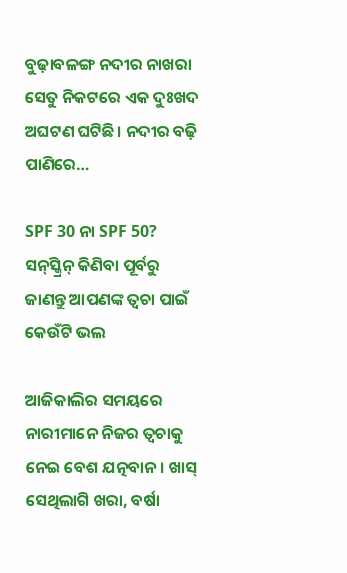ବୁଢ଼ାବଳଙ୍ଗ ନଦୀର ନାଖରା ସେତୁ ନିକଟରେ ଏକ ଦୁଃଖଦ ଅଘଟଣ ଘଟିଛି। ନଦୀର ବଢ଼ି ପାଣିରେ…

SPF 30 ନା SPF 50? ସନ୍‌ସ୍କ୍ରିନ୍ କିଣିବା ପୂର୍ବରୁ ଜାଣନ୍ତୁ ଆପଣଙ୍କ ତ୍ୱଚା ପାଇଁ କେଉଁଟି ଭଲ

ଆଜିକାଲିର ସମୟରେ ନାରୀମାନେ ନିଜର ତ୍ୱଚାକୁ ନେଇ ବେଶ ଯତ୍ନବାନ। ଖାସ୍‌ ସେଥିଲାଗି ଖରା, ବର୍ଷା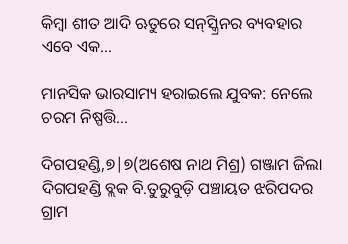କିମ୍ବା ଶୀତ ଆଦି ଋତୁରେ ସନ୍‌ସ୍କ୍ରିନର ବ୍ୟବହାର ଏବେ ଏକ…

ମାନସିକ ଭାରସାମ୍ୟ ହରାଇଲେ ଯୁବକ: ନେଲେ ଚରମ ନିଷ୍ପତ୍ତି…

ଦିଗପହଣ୍ଡି,୭|୭(ଅଶେଷ ନାଥ ମିଶ୍ର) ଗଞ୍ଜାମ ଜିଲା ଦିଗପହଣ୍ଡି ବ୍ଲକ ବି.ତୁରୁବୁଡ଼ି ପଞ୍ଚାୟତ ଝରିପଦର ଗ୍ରାମ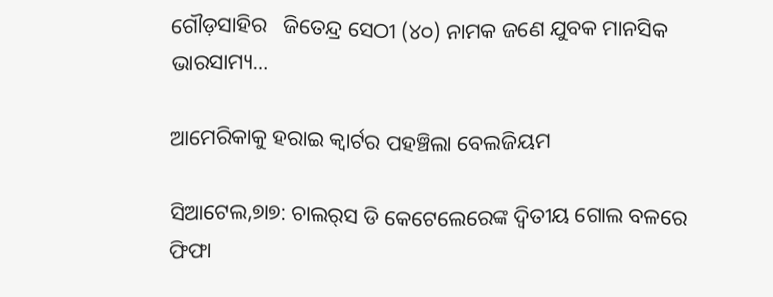ଗୌଡ଼ସାହିର   ଜିତେନ୍ଦ୍ର ସେଠୀ (୪୦) ନାମକ ଜଣେ ଯୁବକ ମାନସିକ ଭାରସାମ୍ୟ…

ଆମେରିକାକୁ ହରାଇ କ୍ୱାର୍ଟର ପହଞ୍ଚିଲା ବେଲଜିୟମ

ସିଆଟେଲ,୭ା୭: ଚାଲର୍‌ସ ଡି କେଟେଲେରେଙ୍କ ଦ୍ୱିତୀୟ ଗୋଲ ବଳରେ ଫିଫା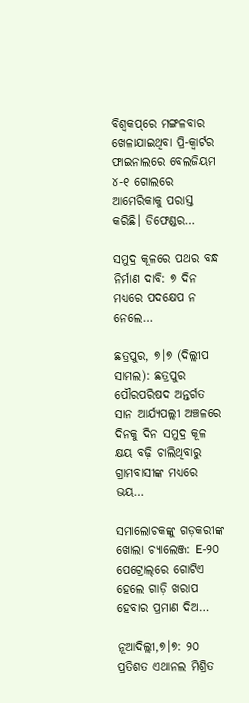ବିଶ୍ୱକପ୍‌ରେ ମଙ୍ଗଳବାର ଖେଳାଯାଇଥିବା ପ୍ରି-କ୍ୱାର୍ଟର ଫାଇନାଲରେ ବେଲଜିୟମ ୪-୧ ଗୋଲରେ ଆମେରିକାକୁ ପରାସ୍ତ କରିଛି। ଡିଫେଣ୍ଡର…

ସମୁଦ୍ର କୂଳରେ ପଥର ବନ୍ଧ ନିର୍ମାଣ ଦାବି: ୭ ଦିନ ମଧ୍ୟରେ ପଦକ୍ଷେପ ନ ନେଲେ…

ଛତ୍ରପୁର, ୭।୭ (ଦିଲ୍ଲୀପ ସାମଲ): ଛତ୍ରପୁର ପୌରପରିଷଦ ଅନ୍ତର୍ଗତ ସାନ ଆର୍ଯ୍ୟପଲ୍ଲୀ ଅଞ୍ଚଳରେ ଦିନକୁ ଦିନ ସମୁଦ୍ର କୂଳ କ୍ଷୟ ବଢ଼ି ଚାଲିଥିବାରୁ ଗ୍ରାମବାସୀଙ୍କ ମଧ୍ୟରେ ଭୟ…

ସମାଲୋଚକଙ୍କୁ ଗଡ଼କରୀଙ୍କ ଖୋଲା ଚ୍ୟାଲେଞ୍ଜ: E-୨୦ ପେଟ୍ରୋଲ୍‌ରେ ଗୋଟିଏ ହେଲେ ଗାଡ଼ି ଖରାପ ହେବାର ପ୍ରମାଣ ଦିଅ…

ନୂଆଦିଲ୍ଲୀ,୭।୭: ୨୦ ପ୍ରତିଶତ ଏଥାନଲ ମିଶ୍ରିତ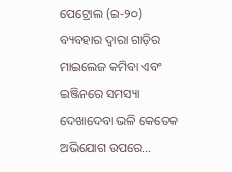ପେଟ୍ରୋଲ (ଇ-୨୦) ବ୍ୟବହାର ଦ୍ୱାରା ଗାଡ଼ିର ମାଇଲେଜ କମିବା ଏବଂ ଇଞ୍ଜିନରେ ସମସ୍ୟା ଦେଖାଦେବା ଭଳି କେତେକ ଅଭିଯୋଗ ଉପରେ…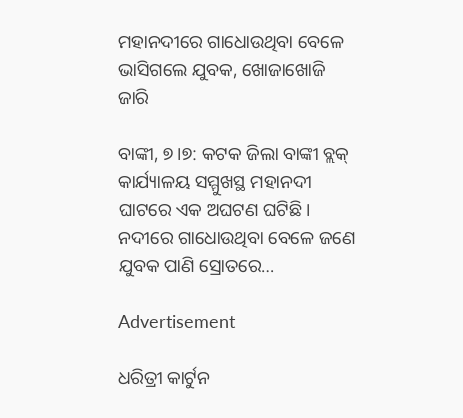ମହାନଦୀରେ ଗାଧୋଉଥିବା ବେଳେ ଭାସିଗଲେ ଯୁବକ, ଖୋଜାଖୋଜି ଜାରି

ବାଙ୍କୀ, ୭।୭: କଟକ ଜିଲା ବାଙ୍କୀ ବ୍ଲକ୍ କାର୍ଯ୍ୟାଳୟ ସମ୍ମୁଖସ୍ଥ ମହାନଦୀ ଘାଟରେ ଏକ ଅଘଟଣ ଘଟିଛି। ନଦୀରେ ଗାଧୋଉଥିବା ବେଳେ ଜଣେ ଯୁବକ ପାଣି ସ୍ରୋତରେ…

Advertisement

ଧରିତ୍ରୀ କାର୍ଟୁନ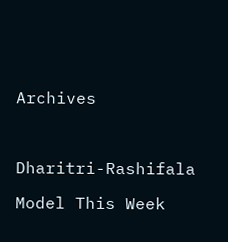Archives



Dharitri-Rashifala

Model This Week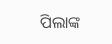ପିଲାଙ୍କ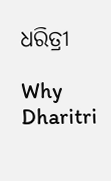ଧରିତ୍ରୀ

Why Dharitri